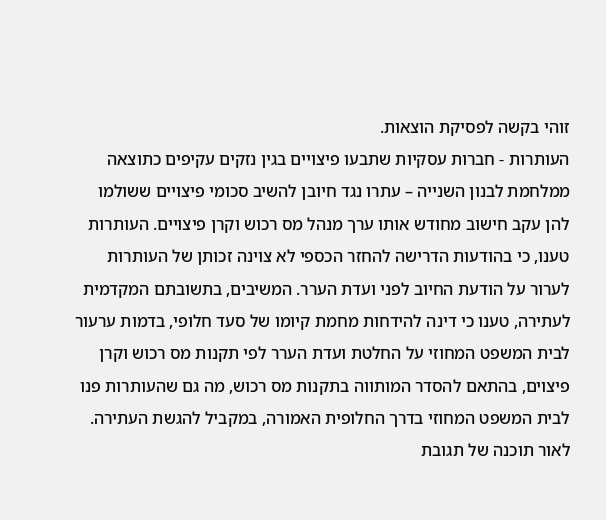זוהי בקשה לפסיקת הוצאות.
העותרות - חברות עסקיות שתבעו פיצויים בגין נזקים עקיפים כתוצאה ממלחמת לבנון השנייה – עתרו נגד חיובן להשיב סכומי פיצויים ששולמו להן עקב חישוב מחודש אותו ערך מנהל מס רכוש וקרן פיצויים. העותרות טענו, כי בהודעות הדרישה להחזר הכספי לא צוינה זכותן של העותרות לערור על הודעת החיוב לפני ועדת הערר. המשיבים, בתשובתם המקדמית לעתירה, טענו כי דינה להידחות מחמת קיומו של סעד חלופי, בדמות ערעור לבית המשפט המחוזי על החלטת ועדת הערר לפי תקנות מס רכוש וקרן פיצוים, בהתאם להסדר המותווה בתקנות מס רכוש, מה גם שהעותרות פנו לבית המשפט המחוזי בדרך החלופית האמורה, במקביל להגשת העתירה.
לאור תוכנה של תגובת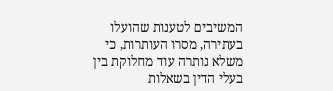המשיבים לטענות שהועלו בעתירה, מסרו העותרות, כי משלא נותרה עוד מחלוקת בין בעלי הדין בשאלות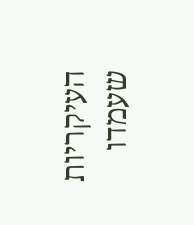העיקריות שעמדו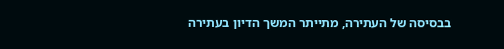בבסיסה של העתירה, מתייתר המשך הדיון בעתירה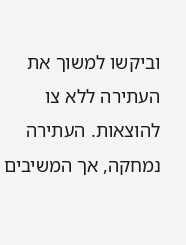וביקשו למשוך את העתירה ללא צו להוצאות. העתירה נמחקה, אך המשיבים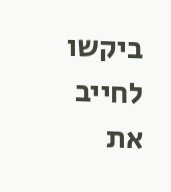ביקשו לחייב את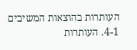העותרות בהוצאות המשיבים 4-1. העותרות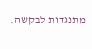מתנגדות לבקשה.